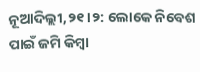ନୂଆଦିଲ୍ଲୀ,୨୧।୨: ଲୋକେ ନିବେଶ ପାଇଁ ଜମି କିମ୍ବା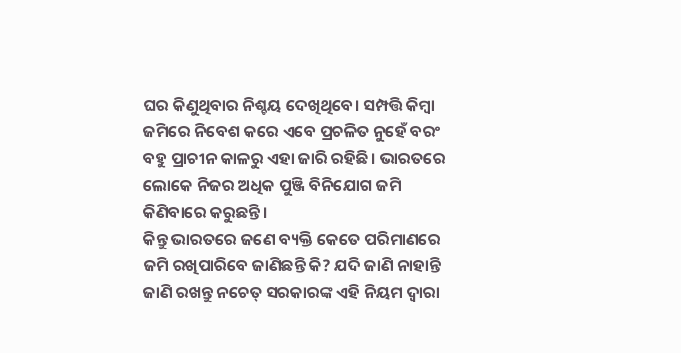ଘର କିଣୁଥିବାର ନିଶ୍ଚୟ ଦେଖିଥିବେ। ସମ୍ପତ୍ତି କିମ୍ବା ଜମିରେ ନିବେଶ କରେ ଏବେ ପ୍ରଚଳିତ ନୁହେଁ ବରଂ ବହୁ ପ୍ରାଚୀନ କାଳରୁ ଏହା ଜାରି ରହିଛି। ଭାରତରେ ଲୋକେ ନିଜର ଅଧିକ ପୁଞ୍ଜି ବିନିଯୋଗ ଜମି କିଣିବାରେ କରୁଛନ୍ତି।
କିନ୍ତୁ ଭାରତରେ ଜଣେ ବ୍ୟକ୍ତି କେତେ ପରିମାଣରେ ଜମି ରଖିପାରିବେ ଜାଣିଛନ୍ତି କି? ଯଦି ଜାଣି ନାହାନ୍ତି ଜାଣି ରଖନ୍ତୁ ନଚେତ୍ ସରକାରଙ୍କ ଏହି ନିୟମ ଦ୍ୱାରା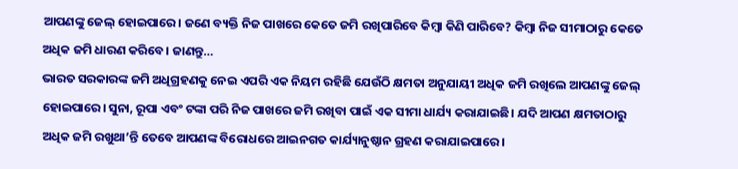ଆପଣଙ୍କୁ ଜେଲ୍ ହୋଇପାରେ। ଜଣେ ବ୍ୟକ୍ତି ନିଜ ପାଖରେ କେତେ ଜମି ରଖିପାରିବେ କିମ୍ବା କିଣି ପାରିବେ? କିମ୍ବା ନିଜ ସୀମାଠାରୁ କେତେ ଅଧିକ ଜମି ଧାରଣ କରିବେ। ଜାଣନ୍ତୁ…
ଭାରତ ସରକାରଙ୍କ ଜମି ଅଧିଗ୍ରହଣକୁ ନେଇ ଏପରି ଏକ ନିୟମ ରହିଛି ଯେଉଁଠି କ୍ଷମତା ଅନୁଯାୟୀ ଅଧିକ ଜମି ରଖିଲେ ଆପଣଙ୍କୁ ଜେଲ୍ ହୋଇପାରେ। ସୁନା, ରୂପା ଏବଂ ଟଙ୍କା ପରି ନିଜ ପାଖରେ ଜମି ରଖିବା ପାଇଁ ଏକ ସୀମା ଧାର୍ଯ୍ୟ କରାଯାଇଛି। ଯଦି ଆପଣ କ୍ଷମତାଠାରୁ ଅଧିକ ଜମି ରଖୁଥା’ନ୍ତି ତେବେ ଆପଣଙ୍କ ବିରୋଧରେ ଆଇନଗତ କାର୍ଯ୍ୟାନୁଷ୍ଠାନ ଗ୍ରହଣ କରାଯାଇପାରେ।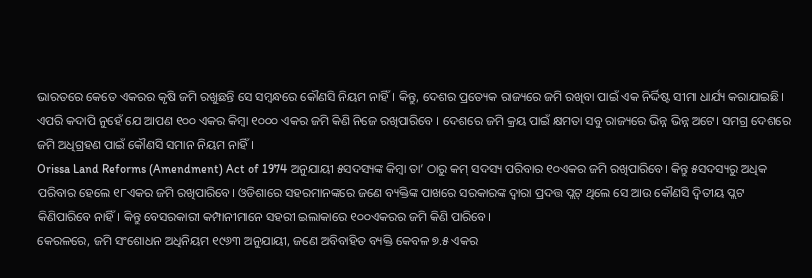ଭାରତରେ କେତେ ଏକରର କୃଷି ଜମି ରଖୁଛନ୍ତି ସେ ସମ୍ବନ୍ଧରେ କୌଣସି ନିୟମ ନାହିଁ। କିନ୍ତୁ, ଦେଶର ପ୍ରତ୍ୟେକ ରାଜ୍ୟରେ ଜମି ରଖିବା ପାଇଁ ଏକ ନିର୍ଦ୍ଦିଷ୍ଟ ସୀମା ଧାର୍ଯ୍ୟ କରାଯାଇଛି। ଏପରି କଦାପି ନୁହେଁ ଯେ ଆପଣ ୧୦୦ ଏକର କିମ୍ବା ୧୦୦୦ ଏକର ଜମି କିଣି ନିଜେ ରଖିପାରିବେ । ଦେଶରେ ଜମି କ୍ରୟ ପାଇଁ କ୍ଷମତା ସବୁ ରାଜ୍ୟରେ ଭିନ୍ନ ଭିନ୍ନ ଅଟେ। ସମଗ୍ର ଦେଶରେ ଜମି ଅଧିଗ୍ରହଣ ପାଇଁ କୌଣସି ସମାନ ନିୟମ ନାହିଁ ।
Orissa Land Reforms (Amendment) Act of 1974 ଅନୁଯାୟୀ ୫ସଦସ୍ୟଙ୍କ କିମ୍ବା ତା’ ଠାରୁ କମ୍ ସଦସ୍ୟ ପରିବାର ୧୦ଏକର ଜମି ରଖିପାରିବେ। କିନ୍ତୁ ୫ସଦସ୍ୟରୁ ଅଧିକ ପରିବାର ହେଲେ ୧୮ଏକର ଜମି ରଖିପାରିବେ। ଓଡିଶାରେ ସହରମାନଙ୍କରେ ଜଣେ ବ୍ୟକ୍ତିଙ୍କ ପାଖରେ ସରକାରଙ୍କ ଦ୍ୱାରା ପ୍ରଦତ୍ତ ପ୍ଲଟ୍ ଥିଲେ ସେ ଆଉ କୌଣସି ଦ୍ୱିତୀୟ ପ୍ଲଟ କିଣିପାରିବେ ନାହିଁ। କିନ୍ତୁ ବେସରକାରୀ କମ୍ପାନୀମାନେ ସହରୀ ଇଲାକାରେ ୧୦୦ଏକରର ଜମି କିଣି ପାରିବେ।
କେରଳରେ, ଜମି ସଂଶୋଧନ ଅଧିନିୟମ ୧୯୬୩ ଅନୁଯାୟୀ, ଜଣେ ଅବିବାହିତ ବ୍ୟକ୍ତି କେବଳ ୭.୫ ଏକର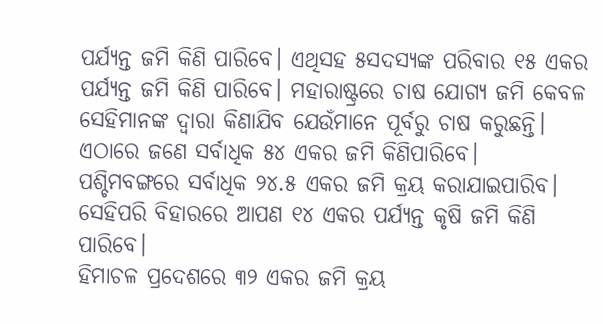ପର୍ଯ୍ୟନ୍ତ ଜମି କିଣି ପାରିବେ। ଏଥିସହ ୫ସଦସ୍ୟଙ୍କ ପରିବାର ୧୫ ଏକର ପର୍ଯ୍ୟନ୍ତ ଜମି କିଣି ପାରିବେ। ମହାରାଷ୍ଟ୍ରରେ ଚାଷ ଯୋଗ୍ୟ ଜମି କେବଳ ସେହିମାନଙ୍କ ଦ୍ୱାରା କିଣାଯିବ ଯେଉଁମାନେ ପୂର୍ବରୁ ଚାଷ କରୁଛନ୍ତି। ଏଠାରେ ଜଣେ ସର୍ବାଧିକ ୫୪ ଏକର ଜମି କିଣିପାରିବେ। ପଶ୍ଚିମବଙ୍ଗରେ ସର୍ବାଧିକ ୨୪.୫ ଏକର ଜମି କ୍ରୟ କରାଯାଇପାରିବ। ସେହିପରି ବିହାରରେ ଆପଣ ୧୪ ଏକର ପର୍ଯ୍ୟନ୍ତ କୃଷି ଜମି କିଣି ପାରିବେ।
ହିମାଚଳ ପ୍ରଦେଶରେ ୩୨ ଏକର ଜମି କ୍ରୟ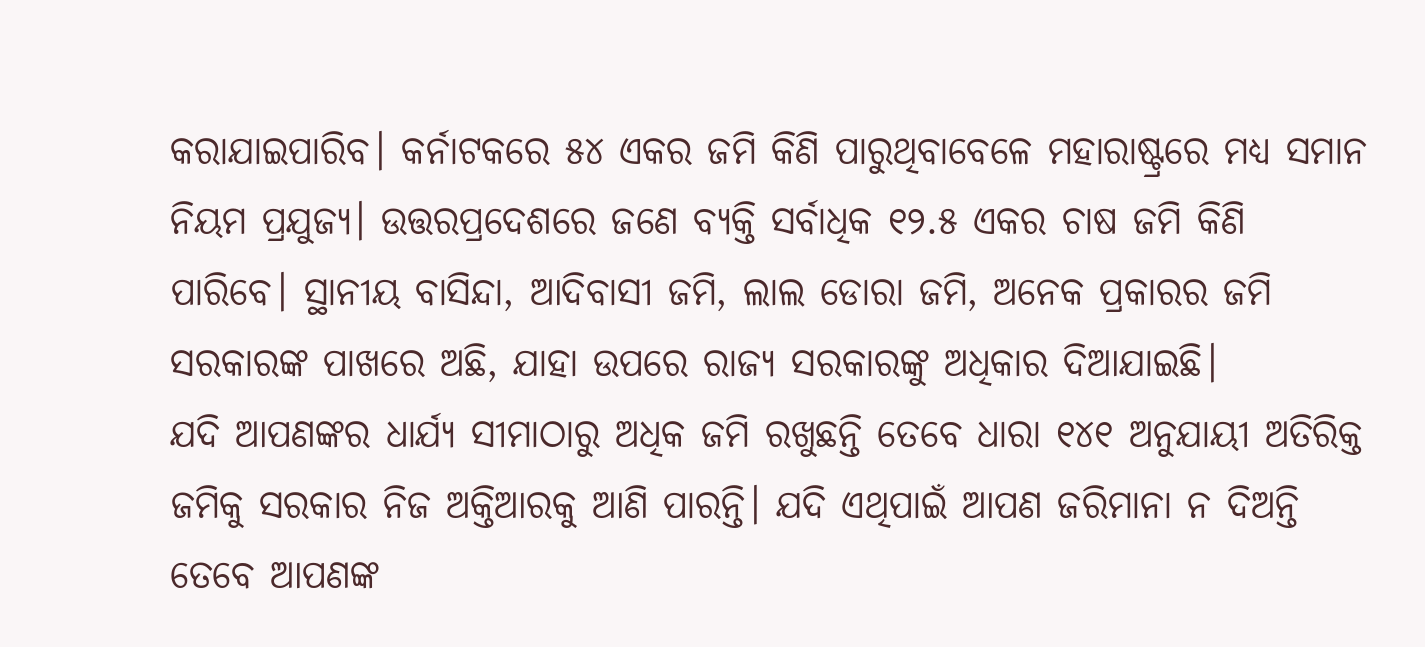କରାଯାଇପାରିବ। କର୍ନାଟକରେ ୫୪ ଏକର ଜମି କିଣି ପାରୁଥିବାବେଳେ ମହାରାଷ୍ଟ୍ରରେ ମଧ୍ୟ ସମାନ ନିୟମ ପ୍ରଯୁଜ୍ୟ। ଉତ୍ତରପ୍ରଦେଶରେ ଜଣେ ବ୍ୟକ୍ତି ସର୍ବାଧିକ ୧୨.୫ ଏକର ଚାଷ ଜମି କିଣି ପାରିବେ। ସ୍ଥାନୀୟ ବାସିନ୍ଦା, ଆଦିବାସୀ ଜମି, ଲାଲ ଡୋରା ଜମି, ଅନେକ ପ୍ରକାରର ଜମି ସରକାରଙ୍କ ପାଖରେ ଅଛି, ଯାହା ଉପରେ ରାଜ୍ୟ ସରକାରଙ୍କୁ ଅଧିକାର ଦିଆଯାଇଛି।
ଯଦି ଆପଣଙ୍କର ଧାର୍ଯ୍ୟ ସୀମାଠାରୁ ଅଧିକ ଜମି ରଖୁଛନ୍ତି ତେବେ ଧାରା ୧୪୧ ଅନୁଯାୟୀ ଅତିରିକ୍ତ ଜମିକୁ ସରକାର ନିଜ ଅକ୍ତିଆରକୁ ଆଣି ପାରନ୍ତି। ଯଦି ଏଥିପାଇଁ ଆପଣ ଜରିମାନା ନ ଦିଅନ୍ତି ତେବେ ଆପଣଙ୍କ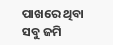ପାଖରେ ଥିବା ସବୁ ଜମି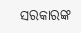ସରକାରଙ୍କ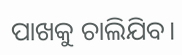ପାଖକୁ ଚାଲିଯିବ।